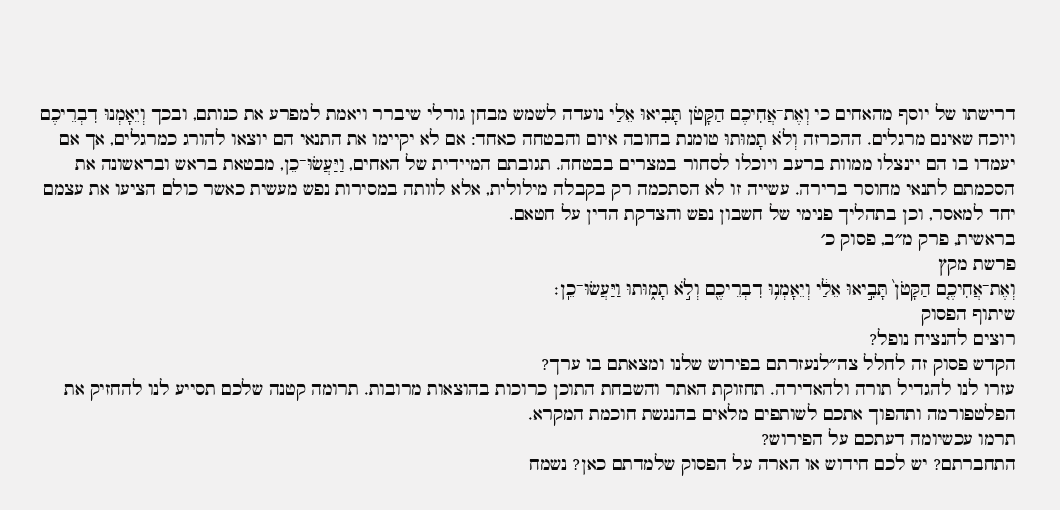דרישתו של יוסף מהאחים כי וְאֶת־אֲחִיכֶם הַקָּטֹן תָּבִיאוּ אֵלַי נועדה לשמש מבחן גורלי שיברר ויאמת למפרע את כנותם, ובכך וְיֵאָמְנוּ דִבְרֵיכֶם ויוכח שאינם מרגלים. ההכרזה וְלֹא תָמוּתוּ טומנת בחובה איום והבטחה כאחד: אם לא יקיימו את התנאי הם יוצאו להורג כמרגלים, אך אם יעמדו בו הם יינצלו ממוות ברעב ויוכלו לסחור במצרים בבטחה. תגובתם המיידית של האחים, וַיַּעֲשׂוּ־כֵן, מבטאת בראש ובראשונה את הסכמתם לתנאי מחוסר ברירה. עשייה זו לא הסתכמה רק בקבלה מילולית, אלא לוותה במסירות נפש מעשית כאשר כולם הציעו את עצמם יחד למאסר, וכן בתהליך פנימי של חשבון נפש והצדקת הדין על חטאם.
בראשית, פרק מ״ב, פסוק כ׳
פרשת מקץ
וְאֶת־אֲחִיכֶ֤ם הַקָּטֹן֙ תָּבִ֣יאוּ אֵלַ֔י וְיֵאָמְנ֥וּ דִבְרֵיכֶ֖ם וְלֹ֣א תָמ֑וּתוּ וַיַּעֲשׂוּ־כֵֽן׃
שיתוף הפסוק
רוצים להנציח נופל?
הקדש פסוק זה לחלל צה״לנעזרתם בפירוש שלנו ומצאתם בו ערך?
עזרו לנו להגדיל תורה ולהאדירה. תחזוקת האתר והשבחת התוכן כרוכות בהוצאות מרובות. תרומה קטנה שלכם תסייע לנו להחזיק את הפלטפורמה ותהפוך אתכם לשותפים מלאים בהנגשת חוכמת המקרא.
תרמו עכשיומה דעתכם על הפירוש?
התחברתם? יש לכם חידוש או הארה על הפסוק שלמדתם כאן? נשמח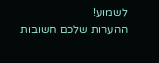לשמוע!
ההערות שלכם חשובות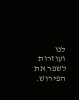לנו ועוזרות לשפר את הפירוש.